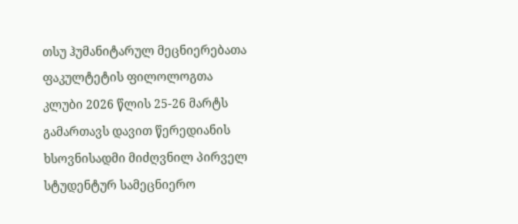თსუ ჰუმანიტარულ მეცნიერებათა ფაკულტეტის ფილოლოგთა კლუბი 2026 წლის 25-26 მარტს გამართავს დავით წერედიანის ხსოვნისადმი მიძღვნილ პირველ სტუდენტურ სამეცნიერო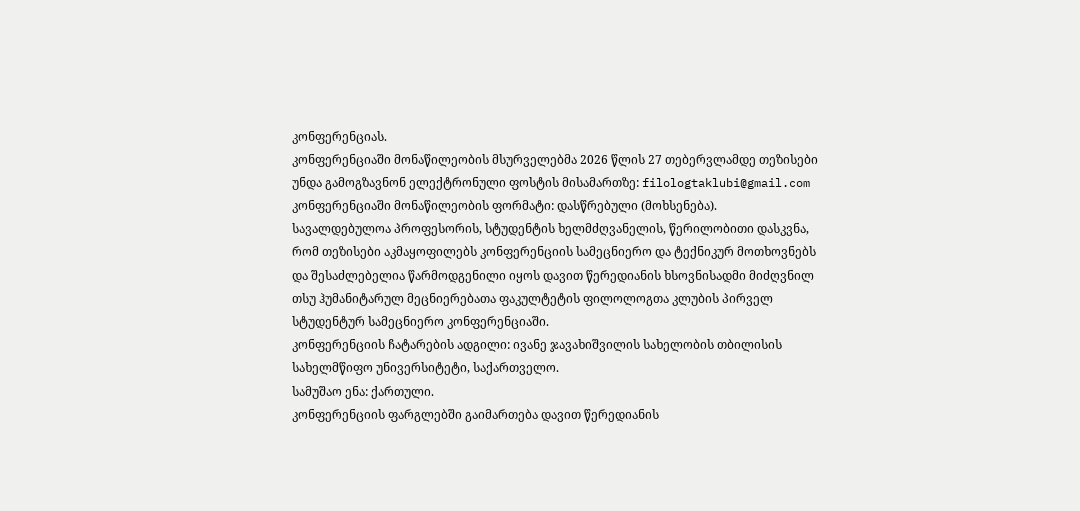კონფერენციას.
კონფერენციაში მონაწილეობის მსურველებმა 2026 წლის 27 თებერვლამდე თეზისები უნდა გამოგზავნონ ელექტრონული ფოსტის მისამართზე: filologtaklubi@gmail.com
კონფერენციაში მონაწილეობის ფორმატი: დასწრებული (მოხსენება).
სავალდებულოა პროფესორის, სტუდენტის ხელმძღვანელის, წერილობითი დასკვნა, რომ თეზისები აკმაყოფილებს კონფერენციის სამეცნიერო და ტექნიკურ მოთხოვნებს და შესაძლებელია წარმოდგენილი იყოს დავით წერედიანის ხსოვნისადმი მიძღვნილ თსუ ჰუმანიტარულ მეცნიერებათა ფაკულტეტის ფილოლოგთა კლუბის პირველ სტუდენტურ სამეცნიერო კონფერენციაში.
კონფერენციის ჩატარების ადგილი: ივანე ჯავახიშვილის სახელობის თბილისის სახელმწიფო უნივერსიტეტი, საქართველო.
სამუშაო ენა: ქართული.
კონფერენციის ფარგლებში გაიმართება დავით წერედიანის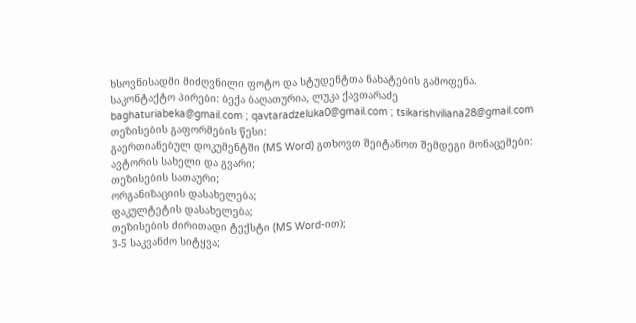ხსოვნისადმი მიძღვნილი ფოტო და სტუდენტთა ნახატების გამოფენა.
საკონტაქტო პირები: ბექა ბაღათურია, ლუკა ქავთარაძე
baghaturiabeka@gmail.com ; qavtaradzeluka0@gmail.com ; tsikarishviliana28@gmail.com
თეზისების გაფორმების წესი:
გაერთიანებულ დოკუმენტში (MS Word) გთხოვთ შეიტანოთ შემდეგი მონაცემები:
ავტორის სახელი და გვარი;
თეზისების სათაური;
ორგანიზაციის დასახელება;
ფაკულტეტის დასახელება;
თეზისების ძირითადი ტექსტი (MS Word-ით);
3-5 საკვანძო სიტყვა;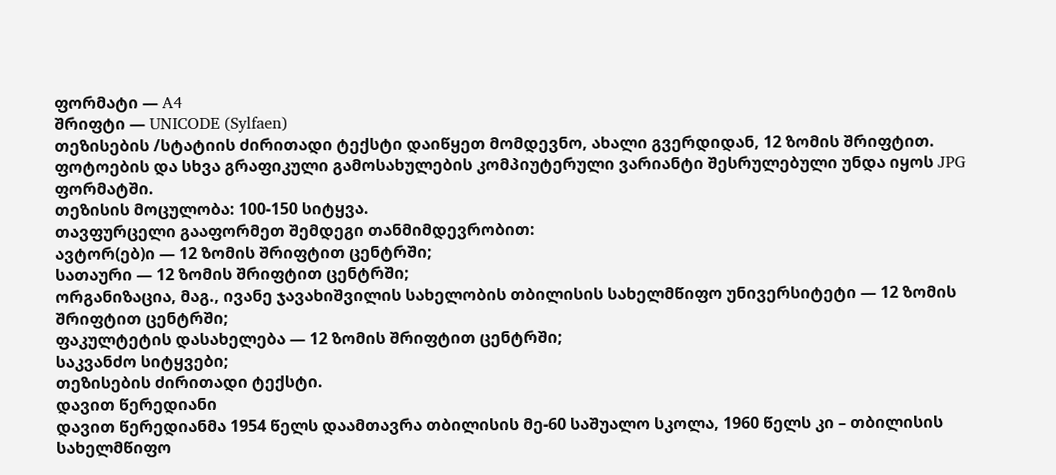ფორმატი — A4
შრიფტი — UNICODE (Sylfaen)
თეზისების /სტატიის ძირითადი ტექსტი დაიწყეთ მომდევნო, ახალი გვერდიდან, 12 ზომის შრიფტით.
ფოტოების და სხვა გრაფიკული გამოსახულების კომპიუტერული ვარიანტი შესრულებული უნდა იყოს JPG ფორმატში.
თეზისის მოცულობა: 100-150 სიტყვა.
თავფურცელი გააფორმეთ შემდეგი თანმიმდევრობით:
ავტორ(ებ)ი — 12 ზომის შრიფტით ცენტრში;
სათაური — 12 ზომის შრიფტით ცენტრში;
ორგანიზაცია, მაგ., ივანე ჯავახიშვილის სახელობის თბილისის სახელმწიფო უნივერსიტეტი — 12 ზომის შრიფტით ცენტრში;
ფაკულტეტის დასახელება — 12 ზომის შრიფტით ცენტრში;
საკვანძო სიტყვები;
თეზისების ძირითადი ტექსტი.
დავით წერედიანი
დავით წერედიანმა 1954 წელს დაამთავრა თბილისის მე-60 საშუალო სკოლა, 1960 წელს კი – თბილისის სახელმწიფო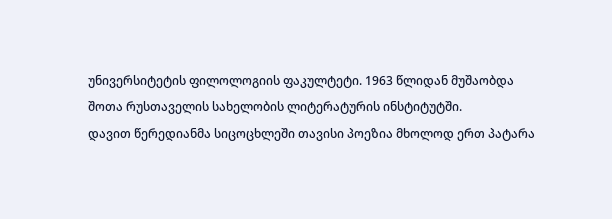უნივერსიტეტის ფილოლოგიის ფაკულტეტი. 1963 წლიდან მუშაობდა შოთა რუსთაველის სახელობის ლიტერატურის ინსტიტუტში.
დავით წერედიანმა სიცოცხლეში თავისი პოეზია მხოლოდ ერთ პატარა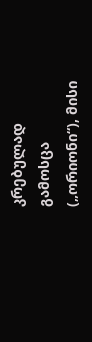კრებულად გამოსცა („ორიონი“), მისი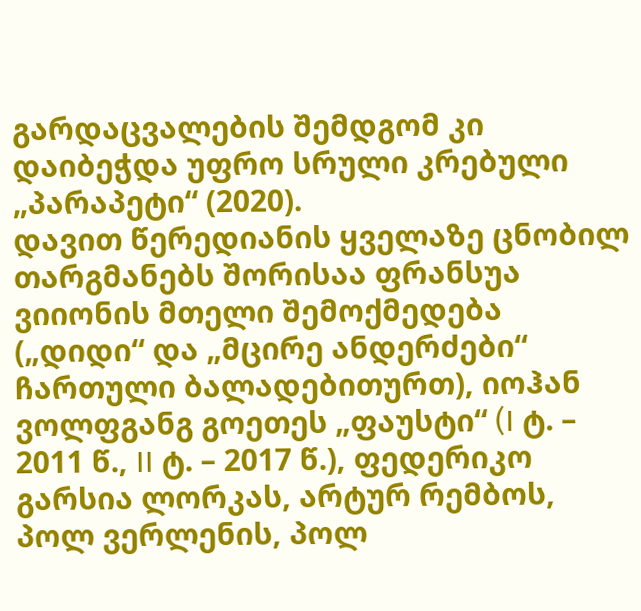გარდაცვალების შემდგომ კი დაიბეჭდა უფრო სრული კრებული „პარაპეტი“ (2020).
დავით წერედიანის ყველაზე ცნობილ თარგმანებს შორისაა ფრანსუა ვიიონის მთელი შემოქმედება („დიდი“ და „მცირე ანდერძები“ ჩართული ბალადებითურთ), იოჰან ვოლფგანგ გოეთეს „ფაუსტი“ (I ტ. – 2011 წ., II ტ. – 2017 წ.), ფედერიკო გარსია ლორკას, არტურ რემბოს, პოლ ვერლენის, პოლ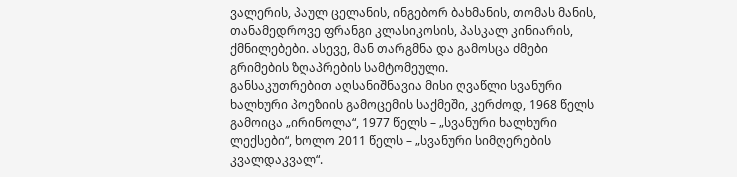ვალერის, პაულ ცელანის, ინგებორ ბახმანის, თომას მანის, თანამედროვე ფრანგი კლასიკოსის, პასკალ კინიარის, ქმნილებები. ასევე, მან თარგმნა და გამოსცა ძმები გრიმების ზღაპრების სამტომეული.
განსაკუთრებით აღსანიშნავია მისი ღვაწლი სვანური ხალხური პოეზიის გამოცემის საქმეში, კერძოდ, 1968 წელს გამოიცა „ირინოლა“, 1977 წელს – „სვანური ხალხური ლექსები“, ხოლო 2011 წელს – „სვანური სიმღერების კვალდაკვალ“.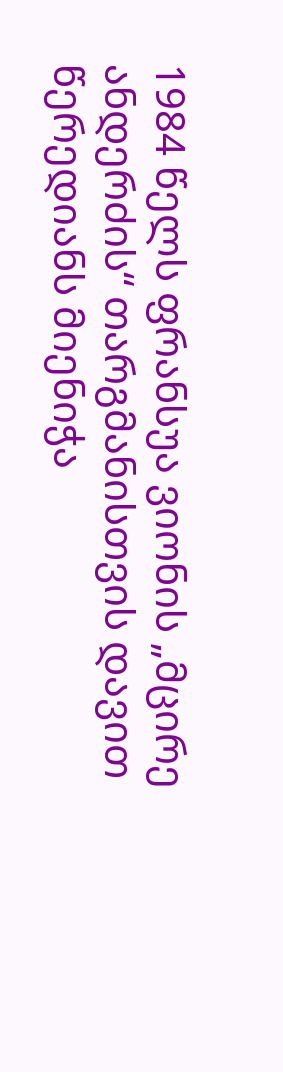1984 წელს ფრანსუა ვიონის „მცირე ანდერძის“ თარგმანისთვის დავით წერედიანს მიენიჭა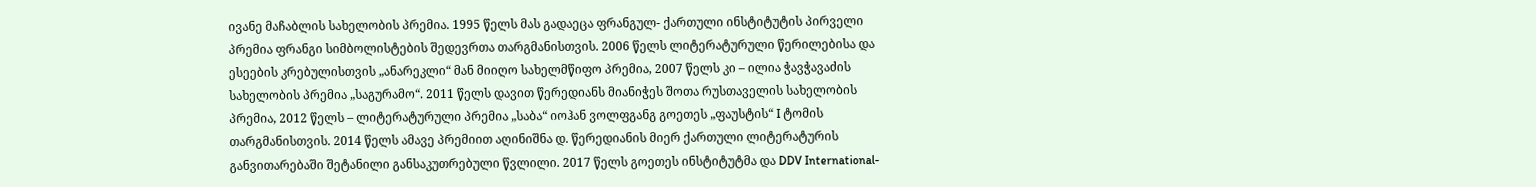ივანე მაჩაბლის სახელობის პრემია. 1995 წელს მას გადაეცა ფრანგულ- ქართული ინსტიტუტის პირველი პრემია ფრანგი სიმბოლისტების შედევრთა თარგმანისთვის. 2006 წელს ლიტერატურული წერილებისა და ესეების კრებულისთვის „ანარეკლი“ მან მიიღო სახელმწიფო პრემია, 2007 წელს კი – ილია ჭავჭავაძის სახელობის პრემია „საგურამო“. 2011 წელს დავით წერედიანს მიანიჭეს შოთა რუსთაველის სახელობის პრემია, 2012 წელს – ლიტერატურული პრემია „საბა“ იოჰან ვოლფგანგ გოეთეს „ფაუსტის“ I ტომის თარგმანისთვის. 2014 წელს ამავე პრემიით აღინიშნა დ. წერედიანის მიერ ქართული ლიტერატურის განვითარებაში შეტანილი განსაკუთრებული წვლილი. 2017 წელს გოეთეს ინსტიტუტმა და DDV International-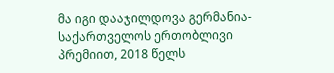მა იგი დააჯილდოვა გერმანია-საქართველოს ერთობლივი პრემიით, 2018 წელს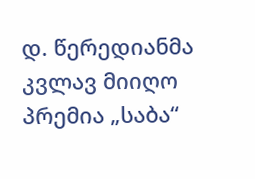დ. წერედიანმა კვლავ მიიღო პრემია „საბა“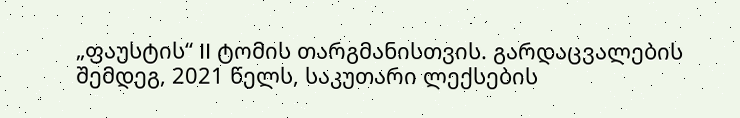„ფაუსტის“ II ტომის თარგმანისთვის. გარდაცვალების შემდეგ, 2021 წელს, საკუთარი ლექსების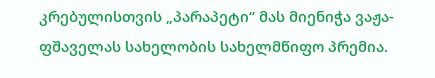კრებულისთვის „პარაპეტი“ მას მიენიჭა ვაჟა-ფშაველას სახელობის სახელმწიფო პრემია.